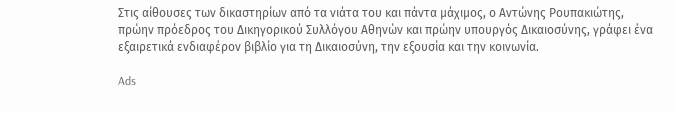Στις αίθουσες των δικαστηρίων από τα νιάτα του και πάντα μάχιμος, ο Αντώνης Ρουπακιώτης,  πρώην πρόεδρος του Δικηγορικού Συλλόγου Αθηνών και πρώην υπουργός Δικαιοσύνης, γράφει ένα εξαιρετικά ενδιαφέρον βιβλίο για τη Δικαιοσύνη, την εξουσία και την κοινωνία.

Ads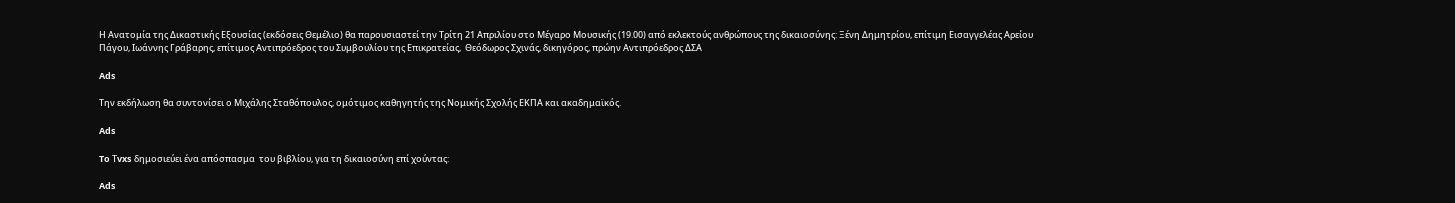Η Ανατομία της Δικαστικής Εξουσίας (εκδόσεις Θεμέλιο) θα παρουσιαστεί την Τρίτη 21 Απριλίου στο Μέγαρο Μουσικής (19.00) από εκλεκτούς ανθρώπους της δικαιοσύνης: Ξένη Δημητρίου, επίτιμη Εισαγγελέας Αρείου Πάγου, Ιωάννης Γράβαρης, επίτιμος Αντιπρόεδρος του Συμβουλίου της Επικρατείας,  Θεόδωρος Σχινάς, δικηγόρος, πρώην Αντιπρόεδρος ΔΣΑ

Ads

Την εκδήλωση θα συντονίσει ο Μιχάλης Σταθόπουλος, ομότιμος καθηγητής της Νομικής Σχολής ΕΚΠΑ και ακαδημαϊκός.

Ads

To Τvxs δημοσιεύει ένα απόσπασμα  του βιβλίου, για τη δικαιοσύνη επί χούντας:

Ads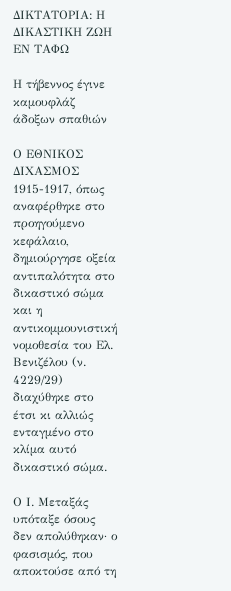ΔΙΚΤΑΤΟΡΙΑ: Η ΔΙΚΑΣΤΙΚΗ ΖΩΗ ΕΝ ΤΑΦΩ

Η τήβεννος έγινε καμουφλάζ άδοξων σπαθιών

Ο ΕΘΝΙΚΟΣ ΔΙΧΑΣΜΟΣ 1915-1917, όπως αναφέρθηκε στο προηγούμενο κεφάλαιο, δημιούργησε οξεία αντιπαλότητα στο δικαστικό σώμα και η αντικομμουνιστική νομοθεσία του Ελ. Βενιζέλου (ν. 4229/29) διαχύθηκε στο έτσι κι αλλιώς ενταγμένο στο κλίμα αυτό δικαστικό σώμα.

Ο Ι. Μεταξάς υπόταξε όσους δεν απολύθηκαν· ο φασισμός, που αποκτούσε από τη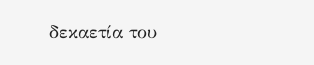δεκαετία του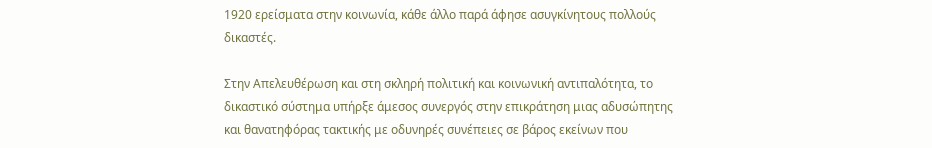1920 ερείσματα στην κοινωνία, κάθε άλλο παρά άφησε ασυγκίνητους πολλούς δικαστές.

Στην Απελευθέρωση και στη σκληρή πολιτική και κοινωνική αντιπαλότητα, το δικαστικό σύστημα υπήρξε άμεσος συνεργός στην επικράτηση μιας αδυσώπητης και θανατηφόρας τακτικής με οδυνηρές συνέπειες σε βάρος εκείνων που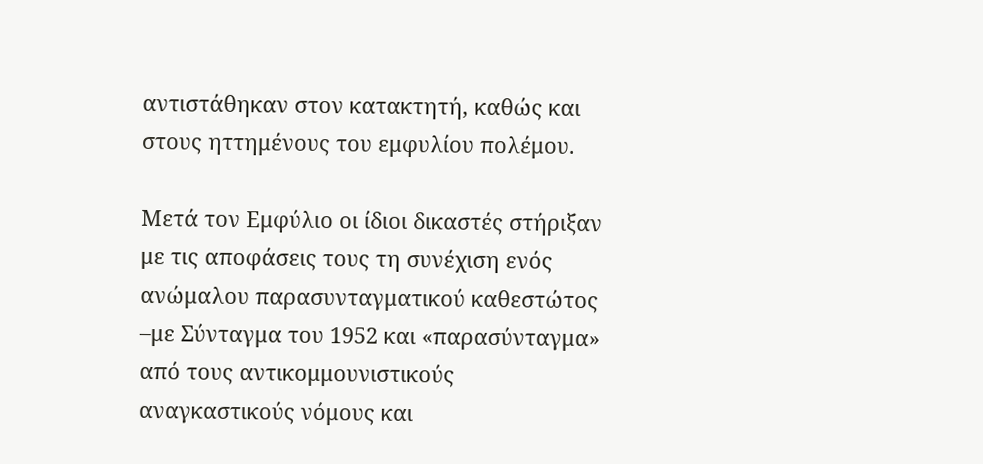αντιστάθηκαν στον κατακτητή, καθώς και στους ηττημένους του εμφυλίου πολέμου.

Μετά τον Εμφύλιο οι ίδιοι δικαστές στήριξαν με τις αποφάσεις τους τη συνέχιση ενός ανώμαλου παρασυνταγματικού καθεστώτος –με Σύνταγμα του 1952 και «παρασύνταγμα» από τους αντικομμουνιστικούς αναγκαστικούς νόμους και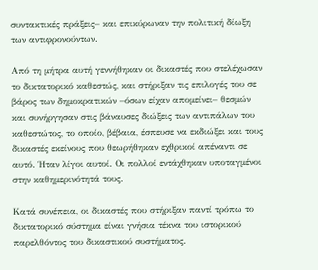συντακτικές πράξεις– και επικύρωναν την πολιτική δίωξη των αντιφρονούντων.

Από τη μήτρα αυτή γεννήθηκαν οι δικαστές που στελέχωσαν το δικτατορικό καθεστώς, και στήριξαν τις επιλογές του σε βάρος των δημοκρατικών –όσων είχαν απομείνει– θεσμών και συνήργησαν στις βάναυσες διώξεις των αντιπάλων του καθεστώτος, το οποίο, βέβαια, έσπευσε να εκδιώξει και τους δικαστές εκείνους που θεωρήθηκαν εχθρικοί απέναντι σε αυτό. Ήταν λίγοι αυτοί. Οι πολλοί εντάχθηκαν υποταγμένοι στην καθημερινότητά τους.

Κατά συνέπεια, οι δικαστές που στήριξαν παντί τρόπω το δικτατορικό σύστημα είναι γνήσια τέκνα του ιστορικού παρελθόντος του δικαστικού συστήματος.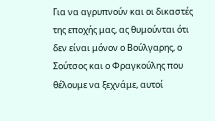Για να αγρυπνούν και οι δικαστές της εποχής μας, ας θυμούνται ότι δεν είναι μόνον ο Βούλγαρης, ο Σούτσος και ο Φραγκούλης που θέλουμε να ξεχνάμε, αυτοί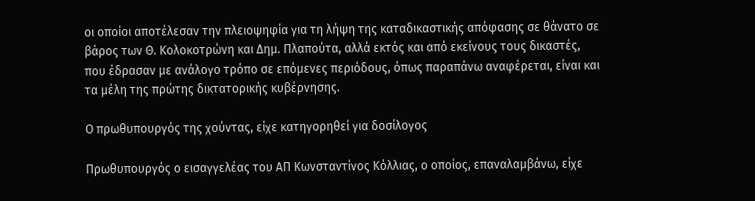οι οποίοι αποτέλεσαν την πλειοψηφία για τη λήψη της καταδικαστικής απόφασης σε θάνατο σε βάρος των Θ. Κολοκοτρώνη και Δημ. Πλαπούτα, αλλά εκτός και από εκείνους τους δικαστές, που έδρασαν με ανάλογο τρόπο σε επόμενες περιόδους, όπως παραπάνω αναφέρεται, είναι και τα μέλη της πρώτης δικτατορικής κυβέρνησης.

Ο πρωθυπουργός της χούντας, είχε κατηγορηθεί για δοσίλογος

Πρωθυπουργός ο εισαγγελέας του ΑΠ Κωνσταντίνος Κόλλιας, ο οποίος, επαναλαμβάνω, είχε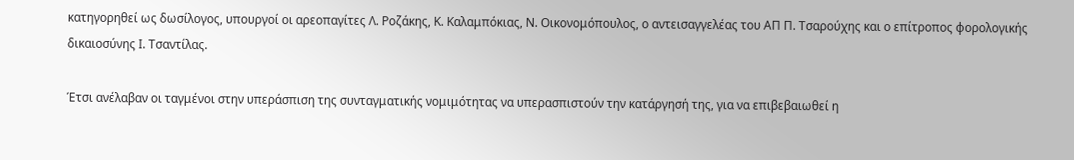κατηγορηθεί ως δωσίλογος, υπουργοί οι αρεοπαγίτες Λ. Ροζάκης, Κ. Καλαμπόκιας, Ν. Οικονομόπουλος, ο αντεισαγγελέας του ΑΠ Π. Τσαρούχης και ο επίτροπος φορολογικής δικαιοσύνης Ι. Τσαντίλας.

Έτσι ανέλαβαν οι ταγμένοι στην υπεράσπιση της συνταγματικής νομιμότητας να υπερασπιστούν την κατάργησή της, για να επιβεβαιωθεί η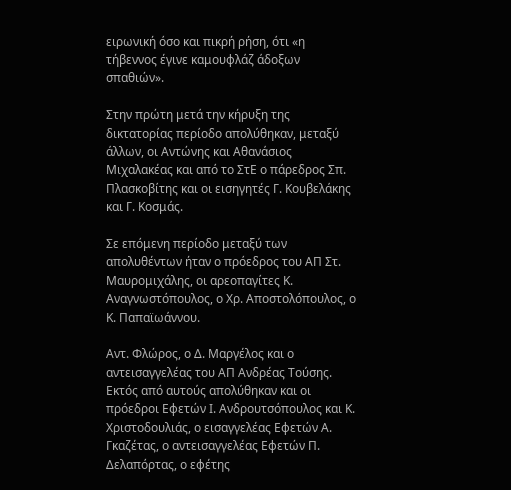ειρωνική όσο και πικρή ρήση, ότι «η τήβεννος έγινε καμουφλάζ άδοξων σπαθιών».

Στην πρώτη μετά την κήρυξη της δικτατορίας περίοδο απολύθηκαν, μεταξύ άλλων, οι Αντώνης και Αθανάσιος Μιχαλακέας και από το ΣτΕ ο πάρεδρος Σπ. Πλασκοβίτης και οι εισηγητές Γ. Κουβελάκης και Γ. Κοσμάς.

Σε επόμενη περίοδο μεταξύ των απολυθέντων ήταν ο πρόεδρος του ΑΠ Στ. Μαυρομιχάλης, οι αρεοπαγίτες Κ. Αναγνωστόπουλος, ο Χρ. Αποστολόπουλος, ο Κ. Παπαϊωάννου.

Αντ. Φλώρος, ο Δ. Μαργέλος και ο αντεισαγγελέας του ΑΠ Ανδρέας Τούσης. Εκτός από αυτούς απολύθηκαν και οι πρόεδροι Εφετών Ι. Ανδρουτσόπουλος και Κ. Χριστοδουλιάς, ο εισαγγελέας Εφετών Α. Γκαζέτας, ο αντεισαγγελέας Εφετών Π. Δελαπόρτας, ο εφέτης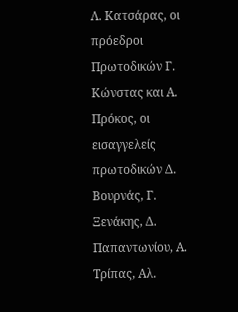Λ. Κατσάρας, οι πρόεδροι Πρωτοδικών Γ. Κώνστας και Α. Πρόκος, οι εισαγγελείς πρωτοδικών Δ. Βουρνάς, Γ. Ξενάκης, Δ. Παπαντωνίου, Α. Τρίπας, Αλ.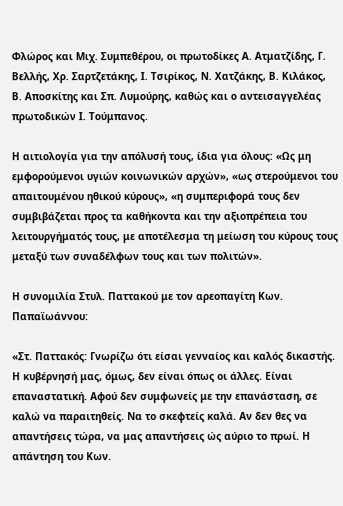Φλώρος και Μιχ. Συμπεθέρου, οι πρωτοδίκες Α. Ατματζίδης, Γ. Βελλής, Χρ. Σαρτζετάκης, Ι. Τσιρίκος, Ν. Χατζάκης, Β. Κιλάκος, Β. Αποσκίτης και Σπ. Λυμούρης, καθώς και ο αντεισαγγελέας πρωτοδικών Ι. Τούμπανος.

Η αιτιολογία για την απόλυσή τους, ίδια για όλους: «Ως μη εμφορούμενοι υγιών κοινωνικών αρχών», «ως στερούμενοι του απαιτουμένου ηθικού κύρους», «η συμπεριφορά τους δεν συμβιβάζεται προς τα καθήκοντα και την αξιοπρέπεια του λειτουργήματός τους, με αποτέλεσμα τη μείωση του κύρους τους μεταξύ των συναδέλφων τους και των πολιτών».

Η συνομιλία Στυλ. Παττακού με τον αρεοπαγίτη Κων. Παπαϊωάννου:

«Στ. Παττακός: Γνωρίζω ότι είσαι γενναίος και καλός δικαστής. Η κυβέρνησή μας, όμως, δεν είναι όπως οι άλλες. Είναι επαναστατική. Αφού δεν συμφωνείς με την επανάσταση, σε καλώ να παραιτηθείς. Να το σκεφτείς καλά. Αν δεν θες να απαντήσεις τώρα, να μας απαντήσεις ώς αύριο το πρωί. Η απάντηση του Κων.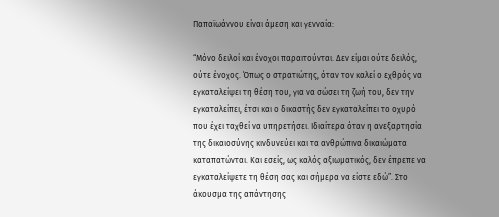Παπαϊωάννου είναι άμεση και γενναία:

“Μόνο δειλοί και ένοχοι παραιτούνται. Δεν είμαι ούτε δειλός, ούτε ένοχος. Όπως ο στρατιώτης, όταν τον καλεί ο εχθρός να εγκαταλείψει τη θέση του, για να σώσει τη ζωή του, δεν την εγκαταλείπει, έτσι και ο δικαστής δεν εγκαταλείπει το οχυρό που έχει ταχθεί να υπηρετήσει. Ιδιαίτερα όταν η ανεξαρτησία της δικαιοσύνης κινδυνεύει και τα ανθρώπινα δικαιώματα καταπατώνται. Και εσείς, ως καλός αξιωματικός, δεν έπρεπε να εγκαταλείψετε τη θέση σας και σήμερα να είστε εδώ”. Στο άκουσμα της απάντησης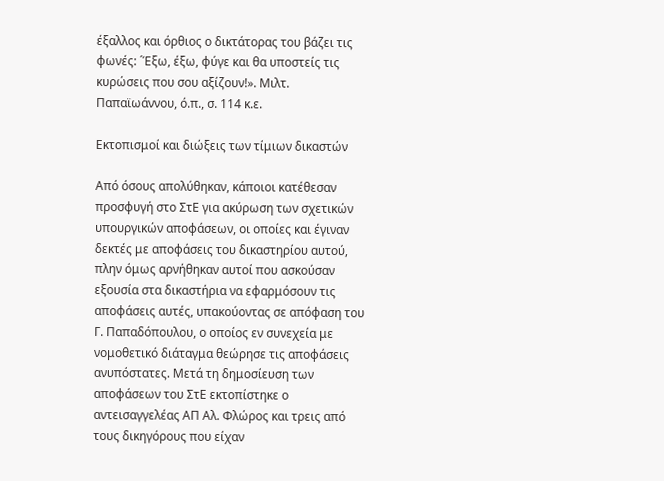έξαλλος και όρθιος ο δικτάτορας του βάζει τις φωνές: ´Έξω, έξω, φύγε και θα υποστείς τις κυρώσεις που σου αξίζουν!». Μιλτ. Παπαϊωάννου, ό.π., σ. 114 κ.ε.

Εκτοπισμοί και διώξεις των τίμιων δικαστών

Από όσους απολύθηκαν, κάποιοι κατέθεσαν προσφυγή στο ΣτΕ για ακύρωση των σχετικών υπουργικών αποφάσεων, οι οποίες και έγιναν δεκτές με αποφάσεις του δικαστηρίου αυτού, πλην όμως αρνήθηκαν αυτοί που ασκούσαν εξουσία στα δικαστήρια να εφαρμόσουν τις αποφάσεις αυτές, υπακούοντας σε απόφαση του Γ. Παπαδόπουλου, ο οποίος εν συνεχεία με νομοθετικό διάταγμα θεώρησε τις αποφάσεις ανυπόστατες. Μετά τη δημοσίευση των αποφάσεων του ΣτΕ εκτοπίστηκε ο αντεισαγγελέας ΑΠ Αλ. Φλώρος και τρεις από τους δικηγόρους που είχαν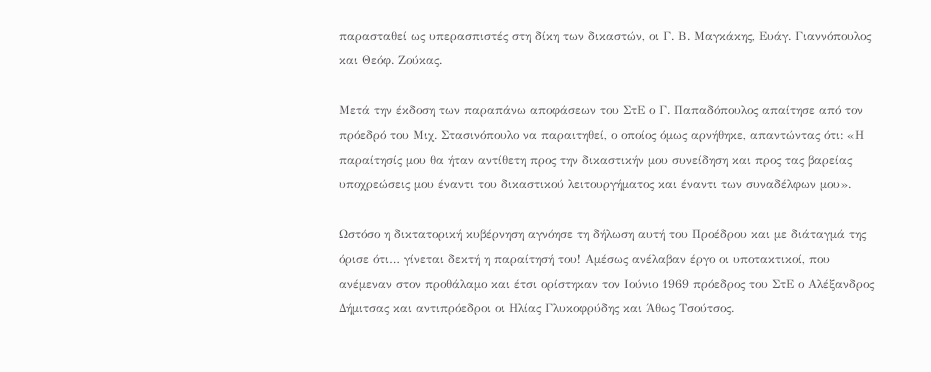παρασταθεί ως υπερασπιστές στη δίκη των δικαστών, οι Γ. Β. Μαγκάκης, Ευάγ. Γιαννόπουλος και Θεόφ. Ζούκας.

Μετά την έκδοση των παραπάνω αποφάσεων του ΣτΕ ο Γ. Παπαδόπουλος απαίτησε από τον πρόεδρό του Μιχ. Στασινόπουλο να παραιτηθεί, ο οποίος όμως αρνήθηκε, απαντώντας ότι: «Η παραίτησίς μου θα ήταν αντίθετη προς την δικαστικήν μου συνείδηση και προς τας βαρείας υποχρεώσεις μου έναντι του δικαστικού λειτουργήματος και έναντι των συναδέλφων μου».

Ωστόσο η δικτατορική κυβέρνηση αγνόησε τη δήλωση αυτή του Προέδρου και με διάταγμά της όρισε ότι… γίνεται δεκτή η παραίτησή του! Αμέσως ανέλαβαν έργο οι υποτακτικοί, που ανέμεναν στον προθάλαμο και έτσι ορίστηκαν τον Ιούνιο 1969 πρόεδρος του ΣτΕ ο Αλέξανδρος Δήμιτσας και αντιπρόεδροι οι Ηλίας Γλυκοφρύδης και Άθως Τσούτσος.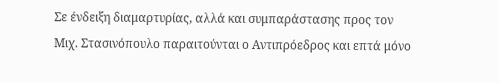Σε ένδειξη διαμαρτυρίας, αλλά και συμπαράστασης προς τον Μιχ. Στασινόπουλο παραιτούνται ο Αντιπρόεδρος και επτά μόνο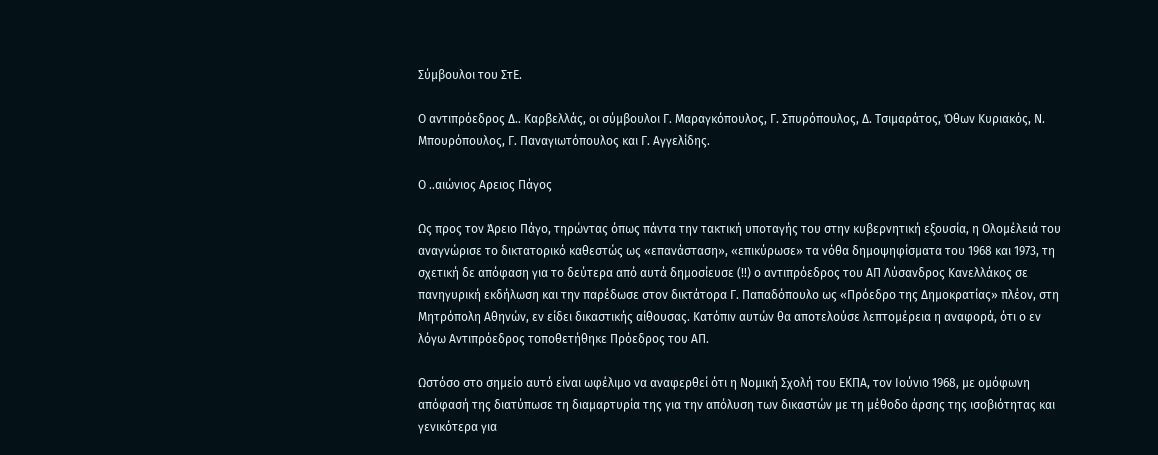Σύμβουλοι του ΣτΕ.

Ο αντιπρόεδρος Δ.. Καρβελλάς, οι σύμβουλοι Γ. Μαραγκόπουλος, Γ. Σπυρόπουλος, Δ. Τσιμαράτος, Όθων Κυριακός, Ν. Μπουρόπουλος, Γ. Παναγιωτόπουλος και Γ. Αγγελίδης.

Ο ..αιώνιος Αρειος Πάγος

Ως προς τον Άρειο Πάγο, τηρώντας όπως πάντα την τακτική υποταγής του στην κυβερνητική εξουσία, η Ολομέλειά του αναγνώρισε το δικτατορικό καθεστώς ως «επανάσταση», «επικύρωσε» τα νόθα δημοψηφίσματα του 1968 και 1973, τη σχετική δε απόφαση για το δεύτερα από αυτά δημοσίευσε (!!) ο αντιπρόεδρος του ΑΠ Λύσανδρος Κανελλάκος σε πανηγυρική εκδήλωση και την παρέδωσε στον δικτάτορα Γ. Παπαδόπουλο ως «Πρόεδρο της Δημοκρατίας» πλέον, στη Μητρόπολη Αθηνών, εν είδει δικαστικής αίθουσας. Κατόπιν αυτών θα αποτελούσε λεπτομέρεια η αναφορά, ότι ο εν λόγω Αντιπρόεδρος τοποθετήθηκε Πρόεδρος του ΑΠ.

Ωστόσο στο σημείο αυτό είναι ωφέλιμο να αναφερθεί ότι η Νομική Σχολή του ΕΚΠΑ, τον Ιούνιο 1968, με ομόφωνη απόφασή της διατύπωσε τη διαμαρτυρία της για την απόλυση των δικαστών με τη μέθοδο άρσης της ισοβιότητας και γενικότερα για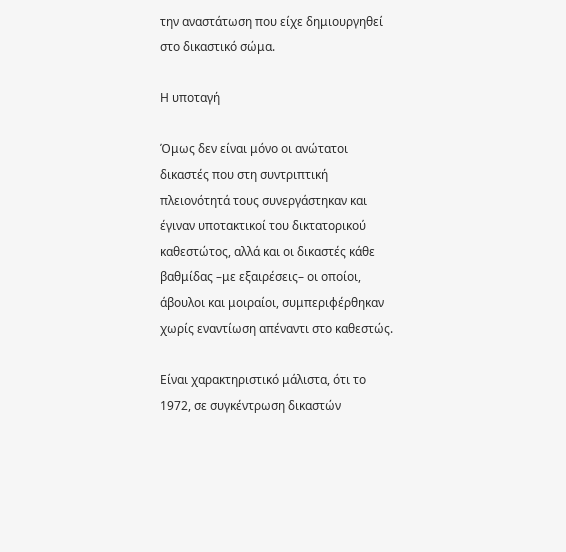την αναστάτωση που είχε δημιουργηθεί στο δικαστικό σώμα.

Η υποταγή

Όμως δεν είναι μόνο οι ανώτατοι δικαστές που στη συντριπτική πλειονότητά τους συνεργάστηκαν και έγιναν υποτακτικοί του δικτατορικού καθεστώτος, αλλά και οι δικαστές κάθε βαθμίδας –με εξαιρέσεις– οι οποίοι, άβουλοι και μοιραίοι, συμπεριφέρθηκαν χωρίς εναντίωση απέναντι στο καθεστώς.

Είναι χαρακτηριστικό μάλιστα, ότι το 1972, σε συγκέντρωση δικαστών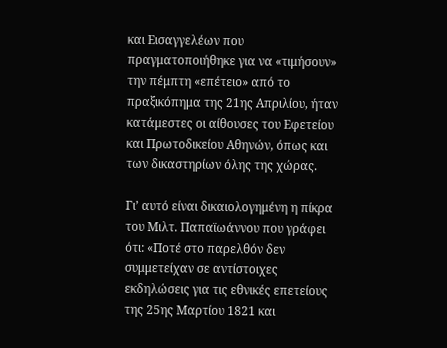και Εισαγγελέων που πραγματοποιήθηκε για να «τιμήσουν» την πέμπτη «επέτειο» από το πραξικόπημα της 21ης Απριλίου, ήταν κατάμεστες οι αίθουσες του Εφετείου και Πρωτοδικείου Αθηνών, όπως και των δικαστηρίων όλης της χώρας.

Γι’ αυτό είναι δικαιολογημένη η πίκρα του Μιλτ. Παπαϊωάννου που γράφει ότι: «Ποτέ στο παρελθόν δεν συμμετείχαν σε αντίστοιχες εκδηλώσεις για τις εθνικές επετείους της 25ης Μαρτίου 1821 και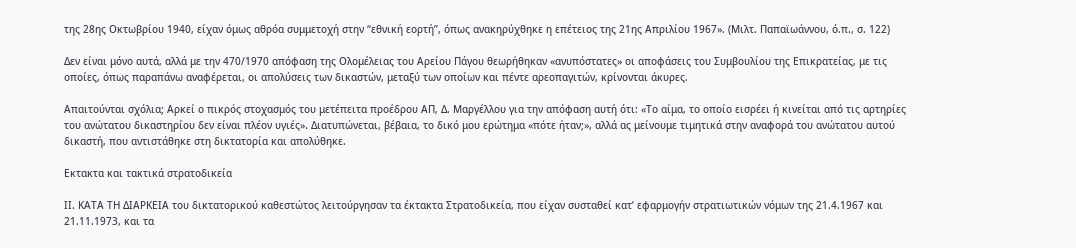της 28ης Οκτωβρίου 1940, είχαν όμως αθρόα συμμετοχή στην “εθνική εορτή”, όπως ανακηρύχθηκε η επέτειος της 21ης Απριλίου 1967». (Μιλτ. Παπαϊωάννου, ό.π., σ. 122)

Δεν είναι μόνο αυτά, αλλά με την 470/1970 απόφαση της Ολομέλειας του Αρείου Πάγου θεωρήθηκαν «ανυπόστατες» οι αποφάσεις του Συμβουλίου της Επικρατείας, με τις οποίες, όπως παραπάνω αναφέρεται, οι απολύσεις των δικαστών, μεταξύ των οποίων και πέντε αρεοπαγιτών, κρίνονται άκυρες.

Απαιτούνται σχόλια; Αρκεί ο πικρός στοχασμός του μετέπειτα προέδρου ΑΠ, Δ. Μαργέλλου για την απόφαση αυτή ότι: «Το αίμα, το οποίο εισρέει ή κινείται από τις αρτηρίες του ανώτατου δικαστηρίου δεν είναι πλέον υγιές». Διατυπώνεται, βέβαια, το δικό μου ερώτημα «πότε ήταν;», αλλά ας μείνουμε τιμητικά στην αναφορά του ανώτατου αυτού δικαστή, που αντιστάθηκε στη δικτατορία και απολύθηκε.

Εκτακτα και τακτικά στρατοδικεία

ΙΙ. ΚΑΤΑ ΤΗ ΔΙΑΡΚΕΙΑ του δικτατορικού καθεστώτος λειτούργησαν τα έκτακτα Στρατοδικεία, που είχαν συσταθεί κατ’ εφαρμογήν στρατιωτικών νόμων της 21.4.1967 και 21.11.1973, και τα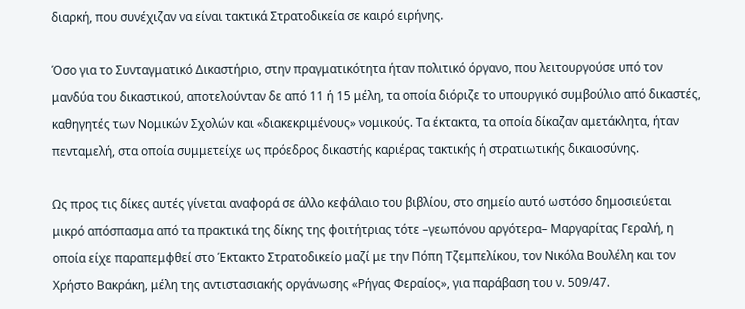διαρκή, που συνέχιζαν να είναι τακτικά Στρατοδικεία σε καιρό ειρήνης.

Όσο για το Συνταγματικό Δικαστήριο, στην πραγματικότητα ήταν πολιτικό όργανο, που λειτουργούσε υπό τον μανδύα του δικαστικού, αποτελούνταν δε από 11 ή 15 μέλη, τα οποία διόριζε το υπουργικό συμβούλιο από δικαστές, καθηγητές των Νομικών Σχολών και «διακεκριμένους» νομικούς. Τα έκτακτα, τα οποία δίκαζαν αμετάκλητα, ήταν πενταμελή, στα οποία συμμετείχε ως πρόεδρος δικαστής καριέρας τακτικής ή στρατιωτικής δικαιοσύνης.

Ως προς τις δίκες αυτές γίνεται αναφορά σε άλλο κεφάλαιο του βιβλίου, στο σημείο αυτό ωστόσο δημοσιεύεται μικρό απόσπασμα από τα πρακτικά της δίκης της φοιτήτριας τότε –γεωπόνου αργότερα– Μαργαρίτας Γεραλή, η οποία είχε παραπεμφθεί στο Έκτακτο Στρατοδικείο μαζί με την Πόπη Τζεμπελίκου, τον Νικόλα Βουλέλη και τον Χρήστο Βακράκη, μέλη της αντιστασιακής οργάνωσης «Ρήγας Φεραίος», για παράβαση του ν. 509/47.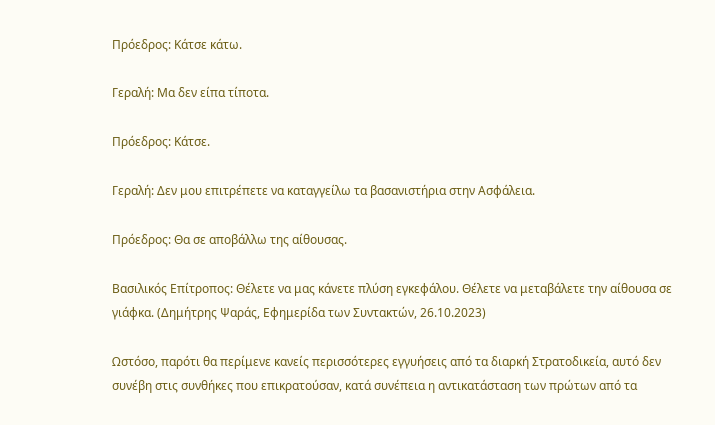Πρόεδρος: Κάτσε κάτω.

Γεραλή: Μα δεν είπα τίποτα.

Πρόεδρος: Κάτσε.

Γεραλή: Δεν μου επιτρέπετε να καταγγείλω τα βασανιστήρια στην Ασφάλεια.

Πρόεδρος: Θα σε αποβάλλω της αίθουσας.

Βασιλικός Επίτροπος: Θέλετε να μας κάνετε πλύση εγκεφάλου. Θέλετε να μεταβάλετε την αίθουσα σε γιάφκα. (Δημήτρης Ψαράς, Εφημερίδα των Συντακτών, 26.10.2023)

Ωστόσο, παρότι θα περίμενε κανείς περισσότερες εγγυήσεις από τα διαρκή Στρατοδικεία, αυτό δεν συνέβη στις συνθήκες που επικρατούσαν, κατά συνέπεια η αντικατάσταση των πρώτων από τα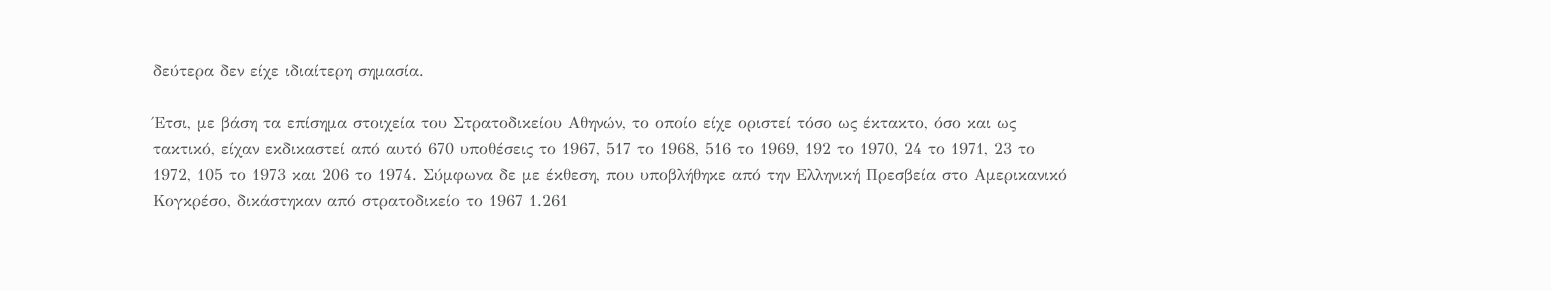δεύτερα δεν είχε ιδιαίτερη σημασία.

Έτσι, με βάση τα επίσημα στοιχεία του Στρατοδικείου Αθηνών, το οποίο είχε οριστεί τόσο ως έκτακτο, όσο και ως τακτικό, είχαν εκδικαστεί από αυτό 670 υποθέσεις το 1967, 517 το 1968, 516 το 1969, 192 το 1970, 24 το 1971, 23 το 1972, 105 το 1973 και 206 το 1974. Σύμφωνα δε με έκθεση, που υποβλήθηκε από την Ελληνική Πρεσβεία στο Αμερικανικό Κογκρέσο, δικάστηκαν από στρατοδικείο το 1967 1.261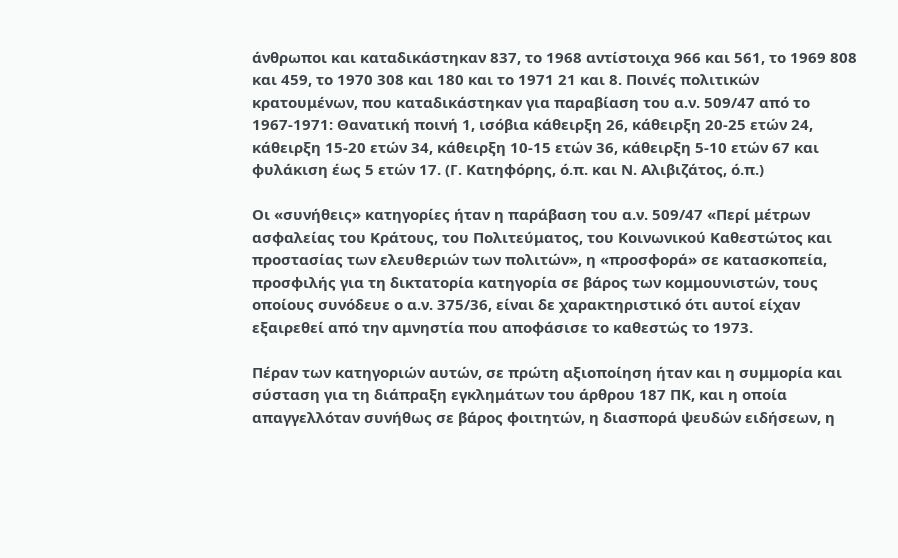άνθρωποι και καταδικάστηκαν 837, το 1968 αντίστοιχα 966 και 561, το 1969 808 και 459, το 1970 308 και 180 και το 1971 21 και 8. Ποινές πολιτικών κρατουμένων, που καταδικάστηκαν για παραβίαση του α.ν. 509/47 από το 1967-1971: Θανατική ποινή 1, ισόβια κάθειρξη 26, κάθειρξη 20-25 ετών 24, κάθειρξη 15-20 ετών 34, κάθειρξη 10-15 ετών 36, κάθειρξη 5-10 ετών 67 και φυλάκιση έως 5 ετών 17. (Γ. Κατηφόρης, ό.π. και Ν. Αλιβιζάτος, ό.π.)

Οι «συνήθεις» κατηγορίες ήταν η παράβαση του α.ν. 509/47 «Περί μέτρων ασφαλείας του Κράτους, του Πολιτεύματος, του Κοινωνικού Καθεστώτος και προστασίας των ελευθεριών των πολιτών», η «προσφορά» σε κατασκοπεία, προσφιλής για τη δικτατορία κατηγορία σε βάρος των κομμουνιστών, τους οποίους συνόδευε ο α.ν. 375/36, είναι δε χαρακτηριστικό ότι αυτοί είχαν εξαιρεθεί από την αμνηστία που αποφάσισε το καθεστώς το 1973.

Πέραν των κατηγοριών αυτών, σε πρώτη αξιοποίηση ήταν και η συμμορία και σύσταση για τη διάπραξη εγκλημάτων του άρθρου 187 ΠΚ, και η οποία απαγγελλόταν συνήθως σε βάρος φοιτητών, η διασπορά ψευδών ειδήσεων, η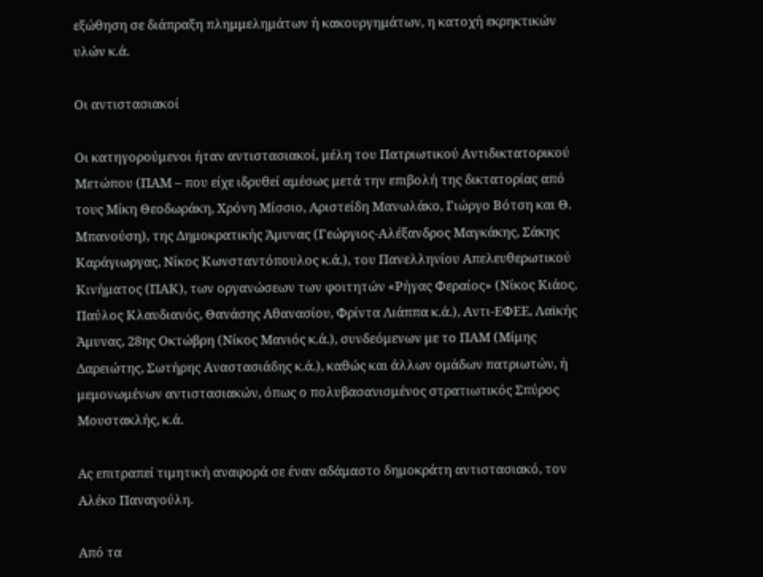εξώθηση σε διάπραξη πλημμελημάτων ή κακουργημάτων, η κατοχή εκρηκτικών υλών κ.ά.

Οι αντιστασιακοί

Οι κατηγορούμενοι ήταν αντιστασιακοί, μέλη του Πατριωτικού Αντιδικτατορικού Μετώπου (ΠΑΜ – που είχε ιδρυθεί αμέσως μετά την επιβολή της δικτατορίας από τους Μίκη Θεοδωράκη, Χρόνη Μίσσιο, Αριστείδη Μανωλάκο, Γιώργο Βότση και Θ. Μπανούση), της Δημοκρατικής Άμυνας (Γεώργιος-Αλέξανδρος Μαγκάκης, Σάκης Καράγιωργας, Νίκος Κωνσταντόπουλος κ.ά.), του Πανελληνίου Απελευθερωτικού Κινήματος (ΠΑΚ), των οργανώσεων των φοιτητών «Ρήγας Φεραίος» (Νίκος Κιάος, Παύλος Κλαυδιανός, Θανάσης Αθανασίου, Φρίντα Λιάππα κ.ά.), Αντι-ΕΦΕΕ, Λαϊκής Άμυνας, 28ης Οκτώβρη (Νίκος Μανιός κ.ά.), συνδεόμενων με το ΠΑΜ (Μίμης Δαρειώτης, Σωτήρης Αναστασιάδης κ.ά.), καθώς και άλλων ομάδων πατριωτών, ή μεμονωμένων αντιστασιακών, όπως ο πολυβασανισμένος στρατιωτικός Σπύρος Μουστακλής, κ.ά.

Ας επιτραπεί τιμητική αναφορά σε έναν αδάμαστο δημοκράτη αντιστασιακό, τον Αλέκο Παναγούλη.

Από τα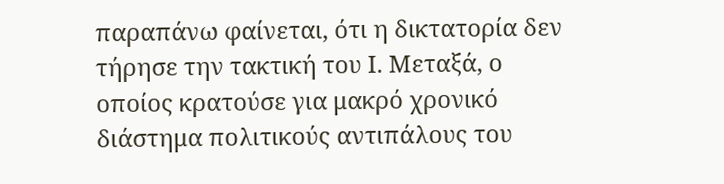παραπάνω φαίνεται, ότι η δικτατορία δεν τήρησε την τακτική του Ι. Μεταξά, ο οποίος κρατούσε για μακρό χρονικό διάστημα πολιτικούς αντιπάλους του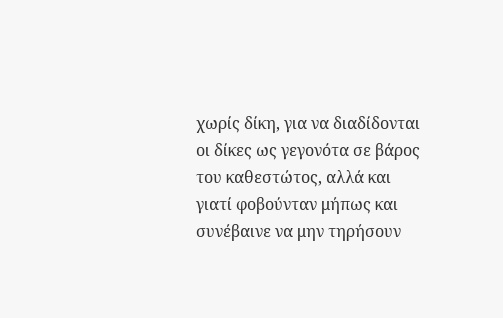χωρίς δίκη, για να διαδίδονται οι δίκες ως γεγονότα σε βάρος του καθεστώτος, αλλά και γιατί φοβούνταν μήπως και συνέβαινε να μην τηρήσουν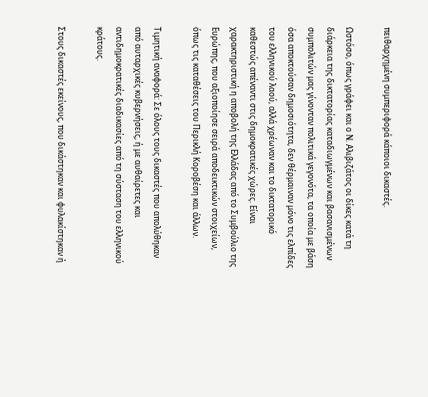πειθαρχημένη συμπεριφορά κάποιοι δικαστές.

Ωστόσο, όπως γράφει και ο Ν. Αλιβιζάτος οι δίκες κατά τη διάρκεια της δικτατορίας καταδιωγμένων και βασανισμένων συμπολιτών μας γίνονταν πολιτικά γεγονότα, τα οποία με βάση όσα αποκτούσαν δημοσιότητα, δεν θέρμαιναν μόνο τις ελπίδες του ελληνικού λαού, αλλά χρέωναν και το δικτατορικό καθεστώς απέναντι στις δημοκρατικές χώρες. Είναι χαρακτηριστική η αποβολή της Ελλάδας από το Συμβούλιο της Ευρώπης, που αξιοποίησε σειρά αποδεικτικών στοιχείων, όπως τις καταθέσεις του Περικλή Κοροβέση και άλλων.

Τιμητική αναφορά: Σε όλους τους δικαστές που απολύθηκαν από αυταρχικές κυβερνήσεις, ή με αυθαίρετες και αντιδημοκρατικές διαδικασίες από τη σύσταση του ελληνικού κράτους.

Στους δικαστές εκείνους, που δικάστηκαν και φυλακίστηκαν ή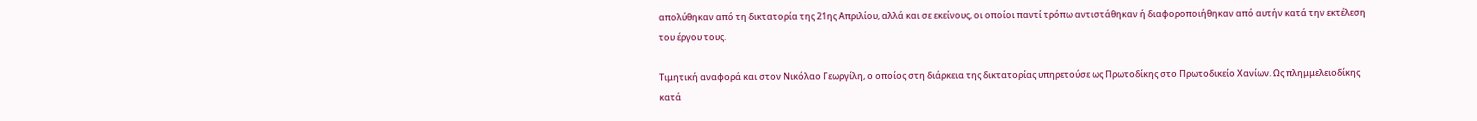απολύθηκαν από τη δικτατορία της 21ης Απριλίου, αλλά και σε εκείνους, οι οποίοι παντί τρόπω αντιστάθηκαν ή διαφοροποιήθηκαν από αυτήν κατά την εκτέλεση του έργου τους.

Τιμητική αναφορά και στον Νικόλαο Γεωργίλη, ο οποίος στη διάρκεια της δικτατορίας υπηρετούσε ως Πρωτοδίκης στο Πρωτοδικείο Χανίων. Ως πλημμελειοδίκης κατά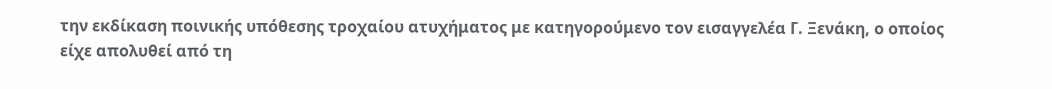την εκδίκαση ποινικής υπόθεσης τροχαίου ατυχήματος με κατηγορούμενο τον εισαγγελέα Γ. Ξενάκη, ο οποίος είχε απολυθεί από τη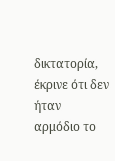δικτατορία, έκρινε ότι δεν ήταν αρμόδιο το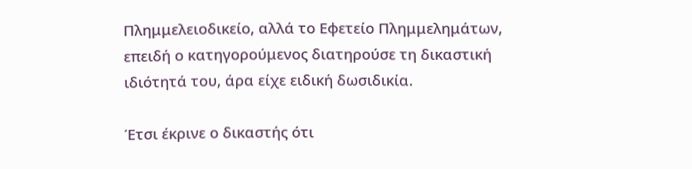Πλημμελειοδικείο, αλλά το Εφετείο Πλημμελημάτων, επειδή ο κατηγορούμενος διατηρούσε τη δικαστική ιδιότητά του, άρα είχε ειδική δωσιδικία.

Έτσι έκρινε ο δικαστής ότι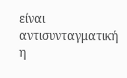είναι αντισυνταγματική η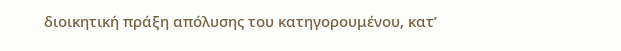διοικητική πράξη απόλυσης του κατηγορουμένου, κατ’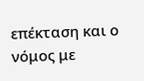επέκταση και ο νόμος με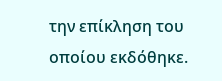την επίκληση του οποίου εκδόθηκε.